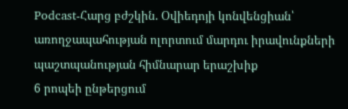Podcast-Հարց բժշկին. Օվիեդոյի կոնվենցիան՝ առողջապահության ոլորտում մարդու իրավունքների պաշտպանության հիմնարար երաշխիք
6 րոպեի ընթերցում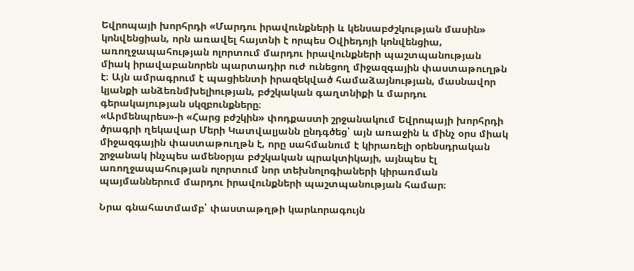Եվրոպայի խորհրդի «Մարդու իրավունքների և կենսաբժշկության մասին» կոնվենցիան, որն առավել հայտնի է որպես Օվիեդոյի կոնվենցիա, առողջապահության ոլորտում մարդու իրավունքների պաշտպանության միակ իրավաբանորեն պարտադիր ուժ ունեցող միջազգային փաստաթուղթն է։ Այն ամրագրում է պացիենտի իրազեկված համաձայնության, մասնավոր կյանքի անձեռնմխելիության, բժշկական գաղտնիքի և մարդու գերակայության սկզբունքները։
«Արմենպրես»-ի «Հարց բժշկին» փոդքաստի շրջանակում Եվրոպայի խորհրդի ծրագրի ղեկավար Մերի Կատվալյանն ընդգծեց՝ այն առաջին և մինչ օրս միակ միջազգային փաստաթուղթն է, որը սահմանում է կիրառելի օրենսդրական շրջանակ ինչպես ամենօրյա բժշկական պրակտիկայի, այնպես էլ առողջապահության ոլորտում նոր տեխնոլոգիաների կիրառման պայմաններում մարդու իրավունքների պաշտպանության համար։

Նրա գնահատմամբ՝ փաստաթղթի կարևորագույն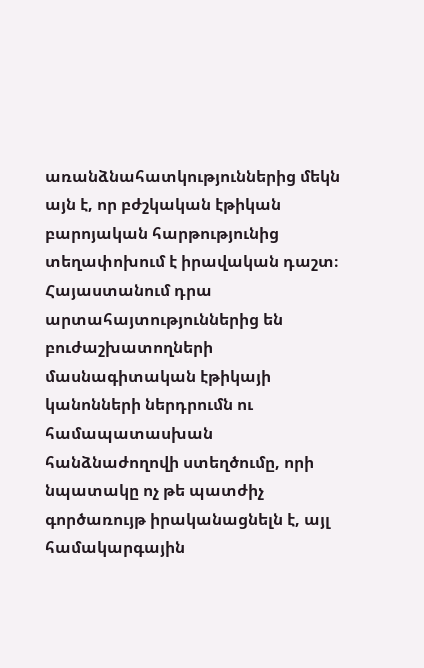առանձնահատկություններից մեկն այն է, որ բժշկական էթիկան բարոյական հարթությունից տեղափոխում է իրավական դաշտ։ Հայաստանում դրա արտահայտություններից են բուժաշխատողների մասնագիտական էթիկայի կանոնների ներդրումն ու համապատասխան հանձնաժողովի ստեղծումը, որի նպատակը ոչ թե պատժիչ գործառույթ իրականացնելն է, այլ համակարգային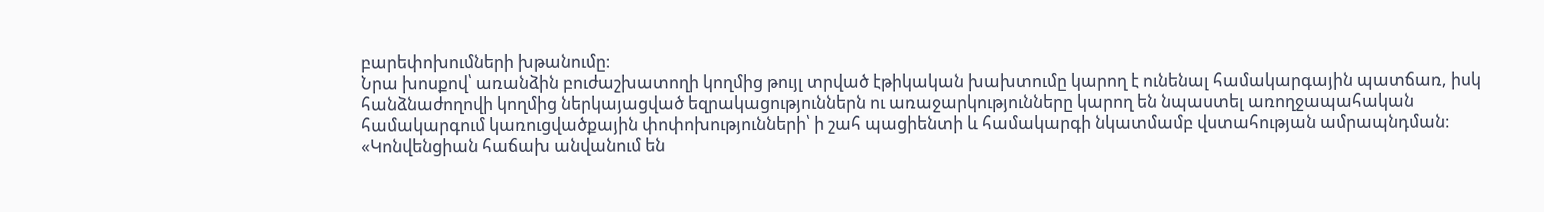բարեփոխումների խթանումը։
Նրա խոսքով՝ առանձին բուժաշխատողի կողմից թույլ տրված էթիկական խախտումը կարող է ունենալ համակարգային պատճառ, իսկ հանձնաժողովի կողմից ներկայացված եզրակացություններն ու առաջարկությունները կարող են նպաստել առողջապահական համակարգում կառուցվածքային փոփոխությունների՝ ի շահ պացիենտի և համակարգի նկատմամբ վստահության ամրապնդման։
«Կոնվենցիան հաճախ անվանում են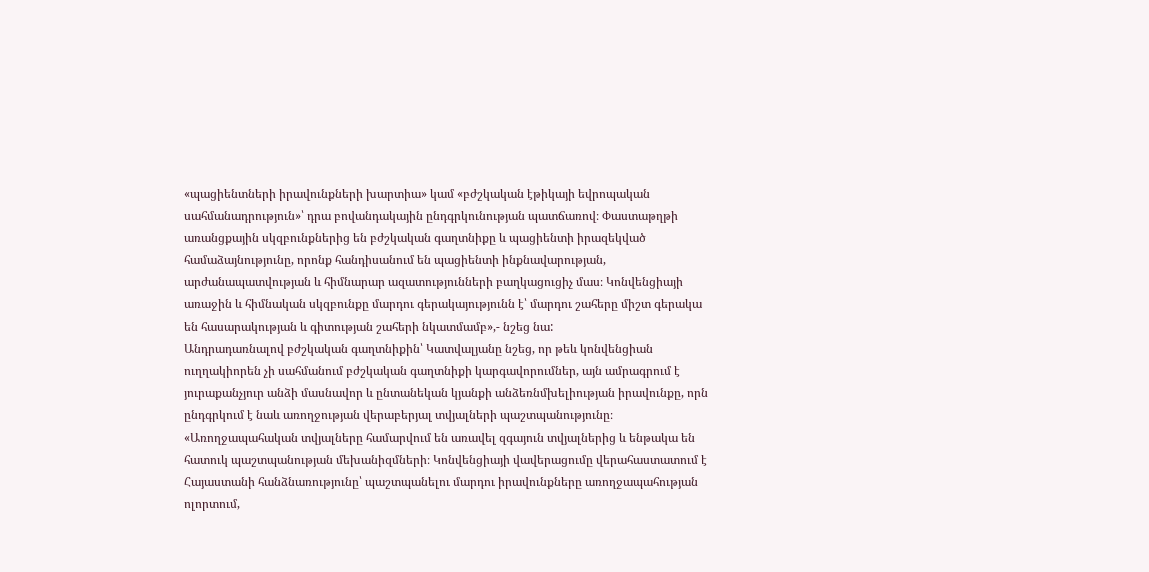«պացիենտների իրավունքների խարտիա» կամ «բժշկական էթիկայի եվրոպական սահմանադրություն»՝ դրա բովանդակային ընդգրկունության պատճառով։ Փաստաթղթի առանցքային սկզբունքներից են բժշկական գաղտնիքը և պացիենտի իրազեկված համաձայնությունը, որոնք հանդիսանում են պացիենտի ինքնավարության, արժանապատվության և հիմնարար ազատությունների բաղկացուցիչ մաս։ Կոնվենցիայի առաջին և հիմնական սկզբունքը մարդու գերակայությունն է՝ մարդու շահերը միշտ գերակա են հասարակության և գիտության շահերի նկատմամբ»,- նշեց նա:
Անդրադառնալով բժշկական գաղտնիքին՝ Կատվալյանը նշեց, որ թեև կոնվենցիան ուղղակիորեն չի սահմանում բժշկական գաղտնիքի կարգավորումներ, այն ամրագրում է յուրաքանչյուր անձի մասնավոր և ընտանեկան կյանքի անձեռնմխելիության իրավունքը, որն ընդգրկում է նաև առողջության վերաբերյալ տվյալների պաշտպանությունը։
«Առողջապահական տվյալները համարվում են առավել զգայուն տվյալներից և ենթակա են հատուկ պաշտպանության մեխանիզմների։ Կոնվենցիայի վավերացումը վերահաստատում է Հայաստանի հանձնառությունը՝ պաշտպանելու մարդու իրավունքները առողջապահության ոլորտում,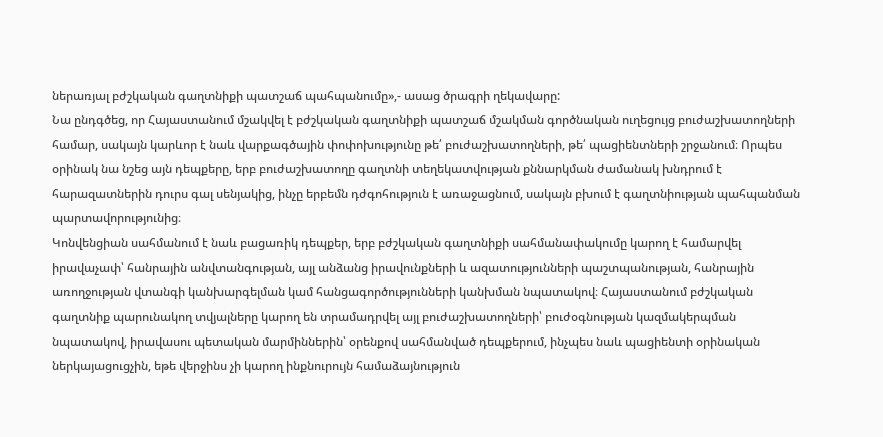ներառյալ բժշկական գաղտնիքի պատշաճ պահպանումը»,- ասաց ծրագրի ղեկավարը:
Նա ընդգծեց, որ Հայաստանում մշակվել է բժշկական գաղտնիքի պատշաճ մշակման գործնական ուղեցույց բուժաշխատողների համար, սակայն կարևոր է նաև վարքագծային փոփոխությունը թե՛ բուժաշխատողների, թե՛ պացիենտների շրջանում։ Որպես օրինակ նա նշեց այն դեպքերը, երբ բուժաշխատողը գաղտնի տեղեկատվության քննարկման ժամանակ խնդրում է հարազատներին դուրս գալ սենյակից, ինչը երբեմն դժգոհություն է առաջացնում, սակայն բխում է գաղտնիության պահպանման պարտավորությունից։
Կոնվենցիան սահմանում է նաև բացառիկ դեպքեր, երբ բժշկական գաղտնիքի սահմանափակումը կարող է համարվել իրավաչափ՝ հանրային անվտանգության, այլ անձանց իրավունքների և ազատությունների պաշտպանության, հանրային առողջության վտանգի կանխարգելման կամ հանցագործությունների կանխման նպատակով։ Հայաստանում բժշկական գաղտնիք պարունակող տվյալները կարող են տրամադրվել այլ բուժաշխատողների՝ բուժօգնության կազմակերպման նպատակով, իրավասու պետական մարմիններին՝ օրենքով սահմանված դեպքերում, ինչպես նաև պացիենտի օրինական ներկայացուցչին, եթե վերջինս չի կարող ինքնուրույն համաձայնություն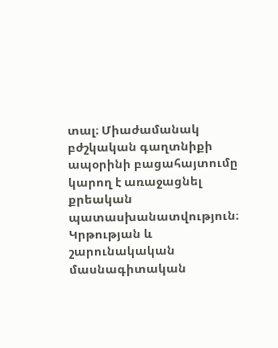տալ։ Միաժամանակ բժշկական գաղտնիքի ապօրինի բացահայտումը կարող է առաջացնել քրեական պատասխանատվություն։
Կրթության և շարունակական մասնագիտական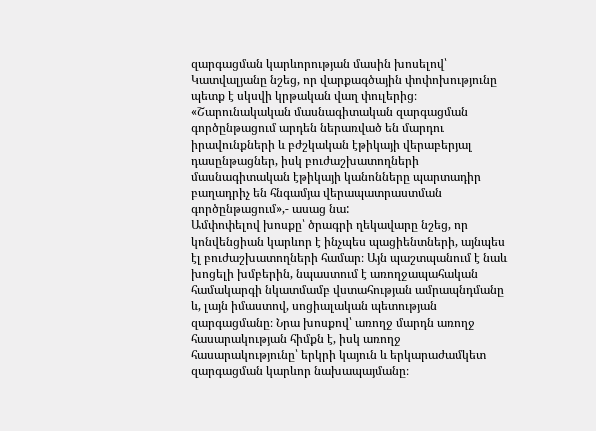զարգացման կարևորության մասին խոսելով՝ Կատվալյանը նշեց, որ վարքագծային փոփոխությունը պետք է սկսվի կրթական վաղ փուլերից։
«Շարունակական մասնագիտական զարգացման գործընթացում արդեն ներառված են մարդու իրավունքների և բժշկական էթիկայի վերաբերյալ դասընթացներ, իսկ բուժաշխատողների մասնագիտական էթիկայի կանոնները պարտադիր բաղադրիչ են հնգամյա վերապատրաստման գործընթացում»,- ասաց նա:
Ամփոփելով խոսքը՝ ծրագրի ղեկավարը նշեց, որ կոնվենցիան կարևոր է ինչպես պացիենտների, այնպես էլ բուժաշխատողների համար։ Այն պաշտպանում է նաև խոցելի խմբերին, նպաստում է առողջապահական համակարգի նկատմամբ վստահության ամրապնդմանը և, լայն իմաստով, սոցիալական պետության զարգացմանը։ Նրա խոսքով՝ առողջ մարդն առողջ հասարակության հիմքն է, իսկ առողջ հասարակությունը՝ երկրի կայուն և երկարաժամկետ զարգացման կարևոր նախապայմանը։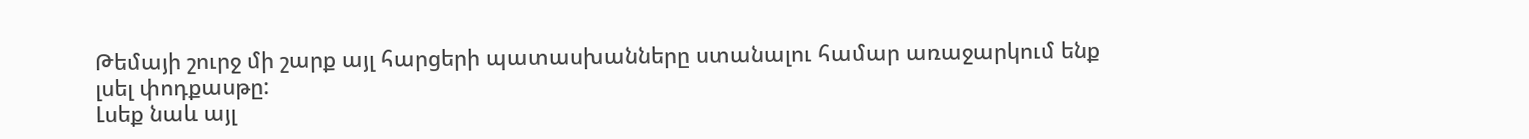Թեմայի շուրջ մի շարք այլ հարցերի պատասխանները ստանալու համար առաջարկում ենք լսել փոդքասթը:
Լսեք նաև այլ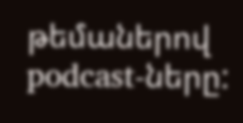թեմաներով podcast-ները: